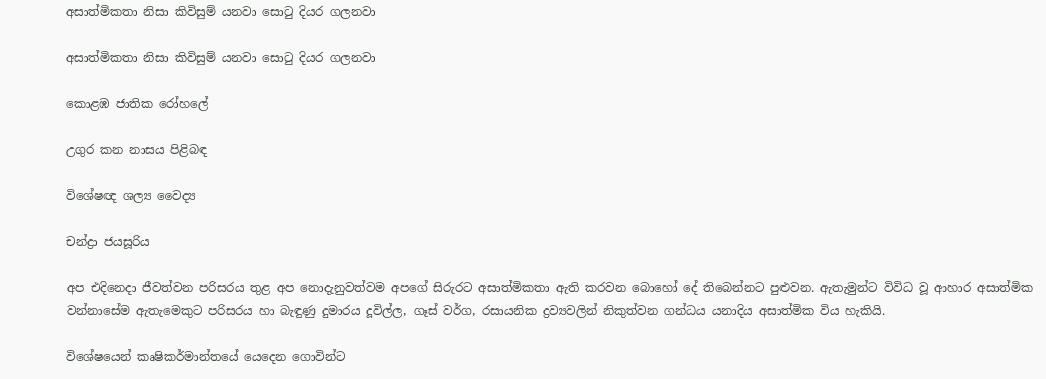අසාත්මිකතා නිසා කිවිසුම් යනවා සොටු දියර ගලනවා

අසාත්මිකතා නිසා කිවිසුම් යනවා සොටු දියර ගලනවා

කොළඹ ජාතික රෝහලේ

උගුර කන නාසය පිළිබඳ

විශේෂඥ ශල්‍ය වෛද්‍ය

චන්ද්‍රා ජයසූරිය

අප එදිනෙදා ජීවත්වන පරිසරය තුළ අප නොදැනුවත්වම අපගේ සිරුරට අසාත්මිකතා ඇති කරවන බොහෝ දේ තිබෙන්නට පුළුවන. ඇතැමුන්ට විවිධ වූ ආහාර අසාත්මික වන්නාසේම ඇතැමෙකුට පරිසරය හා බැඳුණු දුමාරය දූවිල්ල, ගෑස් වර්ග, රසායනික ද්‍රව්‍යවලින් නිකුත්වන ගන්ධය යනාදිය අසාත්මික විය හැකියි.

විශේෂයෙන් කෘෂිකර්මාන්තයේ යෙදෙන ගොවින්ට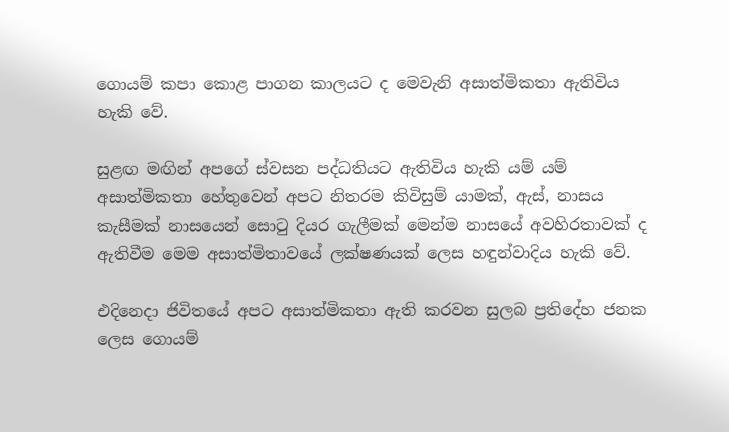ගොයම් කපා කොළ පාගන කාලයට ද මෙවැනි අසාත්මිකතා ඇතිවිය හැකි වේ.

සුළඟ මඟින් අපගේ ස්වසන පද්ධතියට ඇතිවිය හැකි යම් යම් අසාත්මිකතා හේතුවෙන් අපට නිතරම කිවිසුම් යාමක්, ඇස්, නාසය කැසීමක් නාසයෙන් සොටු දියර ගැලීමක් මෙන්ම නාසයේ අවහිරතාවක් ද ඇතිවීම මෙම අසාත්මිතාවයේ ලක්ෂණයක් ලෙස හඳුන්වාදිය හැකි වේ.

එදිනෙදා ජිවිතයේ අපට අසාත්මිකතා ඇති කරවන සුලබ ප්‍රතිදේහ ජනක ලෙස ගොයම්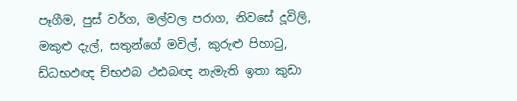පෑගීම, පුස් වර්ග, මල්වල පරාග, නිවසේ දූවිලි, මකුළු දැල්, සතුන්ගේ මවිල්, කුරුළු පිහාටු, ඩ්ධභඵඥ ච්භඵබ ථඪබඥ නැමැති ඉතා කුඩා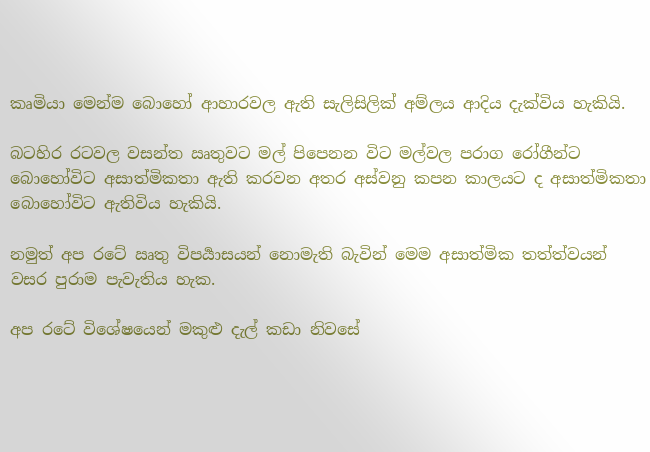කෘමියා මෙන්ම බොහෝ ආහාරවල ඇති සැලිසිලික් අම්ලය ආදිය දැක්විය හැකියි.

බටහිර රටවල වසන්ත ඍතුවට මල් පිපෙනන විට මල්වල පරාග රෝගීන්ට බොහෝවිට අසාත්මිකතා ඇති කරවන අතර අස්වනු කපන කාලයට ද අසාත්මිකතා බොහෝවිට ඇතිවිය හැකියි.

නමුත් අප රටේ ඍතු විපර්‍යාසයන් නොමැති බැවින් මෙම අසාත්මික තත්ත්වයන් වසර පුරාම පැවැතිය හැක.

අප රටේ විශේෂයෙන් මකුළු දැල් කඩා නිවසේ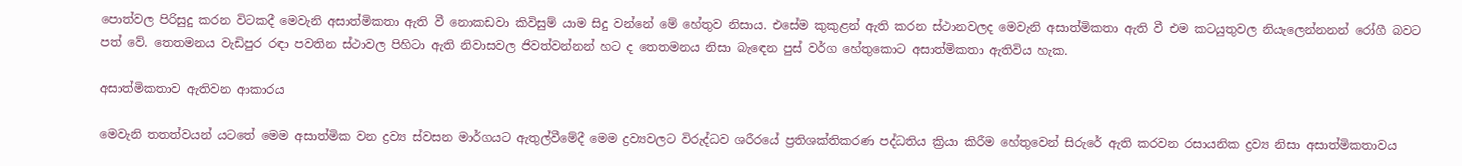පොත්වල පිරිසුදු කරන විටකදී මෙවැනි අසාත්මිකතා ඇති වී නොකඩවා කිවිසුම් යාම සිදු වන්නේ මේ හේතුව නිසාය. එසේම කුකුළන් ඇති කරන ස්ථානවලද මෙවැනි අසාත්මිකතා ඇති වී එම කටයුතුවල නියැලෙන්නනන් රෝගී බවට පත් වේ. තෙතමනය වැඩිපුර රඳා පවතින ස්ථාවල පිහිටා ඇති නිවාසවල ජිවත්වන්නන් හට ද තෙතමනය නිසා බැඳෙන පුස් වර්ග හේතුකොට අසාත්මිකතා ඇතිවිය හැක.

අසාත්මිකතාව ඇතිවන ආකාරය

මෙවැනි තතත්වයන් යටතේ මෙම අසාත්මික වන ද්‍රව්‍ය ස්වසන මාර්ගයට ඇතුල්වීමේදී මෙම ද්‍රව්‍යවලට විරුද්ධව ශරීරයේ ප්‍රතිශක්තිකරණ පද්ධතිය ක්‍රියා කිරීම හේතුවෙන් සිරුරේ ඇති කරවන රසායනික ද්‍රව්‍ය නිසා අසාත්මිකතාවය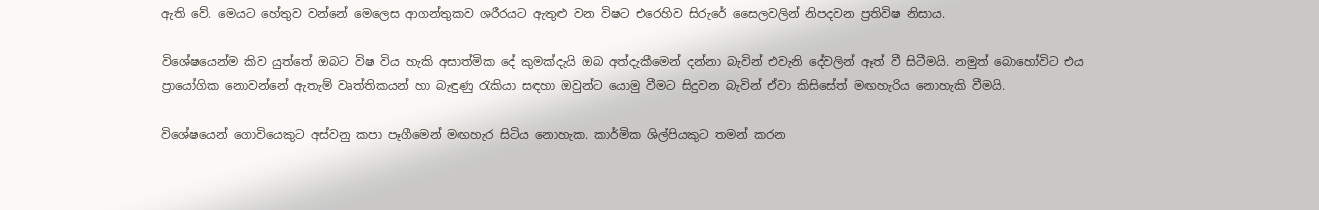ඇති වේ. මෙයට හේතුව වන්නේ මෙලෙස ආගන්තුකව ශරීරයට ඇතුළු වන විෂට එරෙහිව සිරුරේ සෛලවලින් නිපදවන ප්‍රතිවිෂ නිසාය.

විශේෂයෙන්ම කිව යුත්තේ ඔබට විෂ විය හැකි අසාත්මික දේ කුමක්දැයි ඔබ අත්දැකීමෙන් දන්නා බැවින් එවැනි දේවලින් ඈත් වී සිටීමයි. නමුත් බොහෝවිට එය ප්‍රායෝගික නොවන්නේ ඇතැම් වෘත්තිකයන් හා බැඳුණු රැකියා සඳහා ඔවුන්ට යොමු වීමට සිදුවන බැවින් ඒවා කිසිසේත් මඟහැරිය නොහැකි වීමයි.

විශේෂයෙන් ගොවියෙකුට අස්වනු කපා පෑගීමෙන් මඟහැර සිටිය නොහැක. කාර්මික ශිල්පියකුට තමන් කරන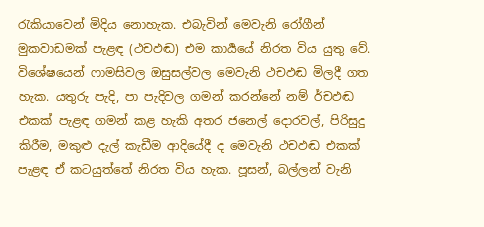රැකියාවෙන් මිදිය නොහැක. එබැවින් මෙවැනි රෝගීන් මුකවාඩමක් පැළඳ (ථචඵඬ) එම කාර්‍යයේ නිරත විය යුතු වේ. විශේෂයෙන් ෆාමසිවල ඔසුසල්වල මෙවැනි ථචඵඬ මිලදී ගත හැක. යතුරු පැදි, පා පැදිවල ගමන් කරන්නේ නම් ර්චඵඬ එකක් පැළඳ ගමන් කළ හැකි අතර ජනෙල් දොරවල්, පිරිසුදු කිරීම, මකුළු දැල් කැඩීම ආදියේදී ද මෙවැනි ථචඵඬ එකක් පැළඳ ඒ කටයුත්තේ නිරත විය හැක. පූසන්, බල්ලන් වැනි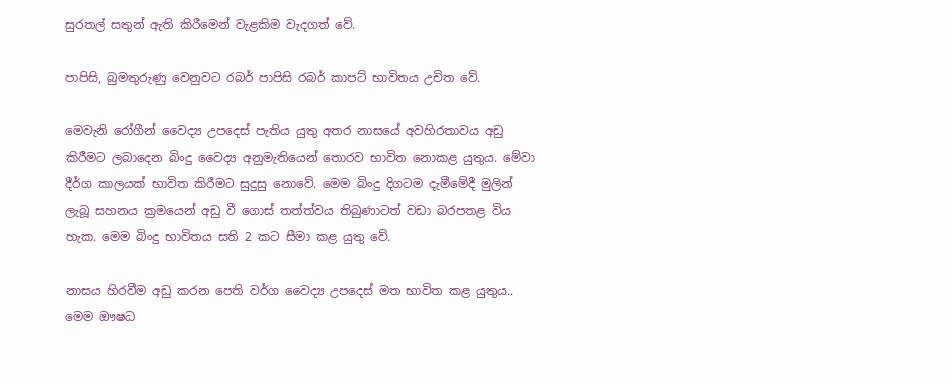සුරතල් සතුන් ඇති කිරීමෙන් වැළකිම වැදගත් වේ.

පාපිසි, බුමතුරුණු වෙනුවට රබර් පාපිසි රබර් කාපට් භාවිතය උචිත වේ.

මෙවැනි රෝගීන් වෛද්‍ය උපදෙස් පැතිය යුතු අතර නාසයේ අවහිරතාවය අඩු කිරීමට ලබාදෙන බිංදු වෛද්‍ය අනුමැතියෙන් තොරව භාවිත නොකළ යුතුය. මේවා දීර්ග කාලයක් භාවිත කිරීමට සුදුසු නොවේ. මෙම බිංදු දිගටම දැමීමේදී මුලින් ලැබූ සහනය ක්‍රමයෙන් අඩු වී ගොස් තත්ත්වය තිබුණාටත් වඩා බරපතළ විය හැක. මෙම බිංදු භාවිතය සති 2 කට සීමා කළ යුතු වේ.

නාසය හිරවීම අඩු කරන පෙති වර්ග වෛද්‍ය උපදෙස් මත භාවිත කළ යුතුය.. මෙම ඖෂධ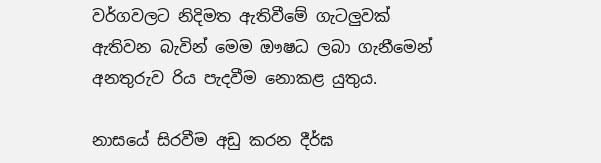වර්ගවලට නිදිමත ඇතිවීමේ ගැටලුවක් ඇතිවන බැවින් මෙම ඖෂධ ලබා ගැනීමෙන් අනතුරුව රිය පැදවීම නොකළ යුතුය.

නාසයේ සිරවීම අඩු කරන දීර්ඝ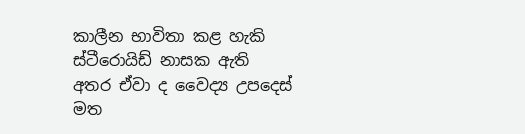කාලීන භාවිතා කළ හැකි ස්ටීරොයිඩ් නාසක ඇති අතර ඒවා ද වෛද්‍ය උපදෙස් මත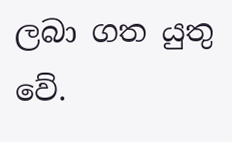ලබා ගත යුතු වේ.